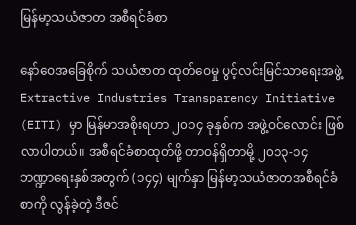မြန်မာ့သယံဇာတ အစီရင်ခံစာ

နော်ဝေအခြေစိုက် သယံဇာတ ထုတ်ဝေမှု ပွင့်လင်းမြင်သာရေးအဖွဲ့ Extractive Industries Transparency Initiative (EITI) မှာ မြန်မာအစိုးရဟာ ၂၀၁၄ ခုနှစ်က အဖွဲ့ဝင်လောင်း ဖြစ်လာပါတယ်။ အစီရင်ခံစာထုတ်ဖို့ တာဝန်ရှိတာမို့ ၂၀၁၃-၁၄ ဘဏ္ဍာရေးနှစ်အတွက် (၁၄၄) မျက်နှာ မြန်မာ့သယံဇာတအစီရင်ခံစာကို လွန်ခဲ့တဲ့ ဒီဇင်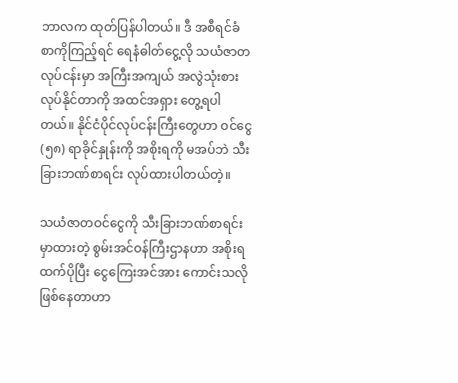ဘာလက ထုတ်ပြန်ပါတယ်။ ဒီ အစီရင်ခံစာကိုကြည့်ရင် ရေနံဓါတ်ငွေ့လို သယံဇာတလုပ်ငန်းမှာ အကြီးအကျယ် အလွဲသုံးစားလုပ်နိုင်တာကို အထင်အရှား တွေ့ရပါတယ်။ နိုင်ငံပိုင်လုပ်ငန်းကြီးတွေဟာ ဝင်ငွေ (၅၈) ရာခိုင်နှုန်းကို အစိုးရကို မအပ်ဘဲ သီးခြားဘဏ်စာရင်း လုပ်ထားပါတယ်တဲ့။

သယံဇာတဝင်ငွေကို သီးခြားဘဏ်စာရင်းမှာထားတဲ့ စွမ်းအင်ဝန်ကြီးဌာနဟာ အစိုးရထက်ပိုပြီး ငွေကြေးအင်အား ကောင်းသလို ဖြစ်နေတာဟာ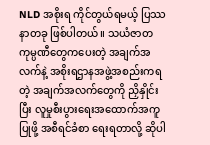NLD အစိုးရ ကိုင်တွယ်ရမယ့် ပြဿနာတခု ဖြစ်ပါတယ်။ သယံဇာတကုမ္ပဏီတွေကပေးတဲ့ အချက်အလက်နဲ့ အစိုးရဌာနအဖွဲ့အစည်းကရတဲ့ အချက်အလက်တွေကို ညှိနှိုင်းပြီး လူမှုစီးပွားရေးအထောက်အကူပြုဖို့ အစီရင်ခံစာ ရေးရတာလို့ ဆိုပါ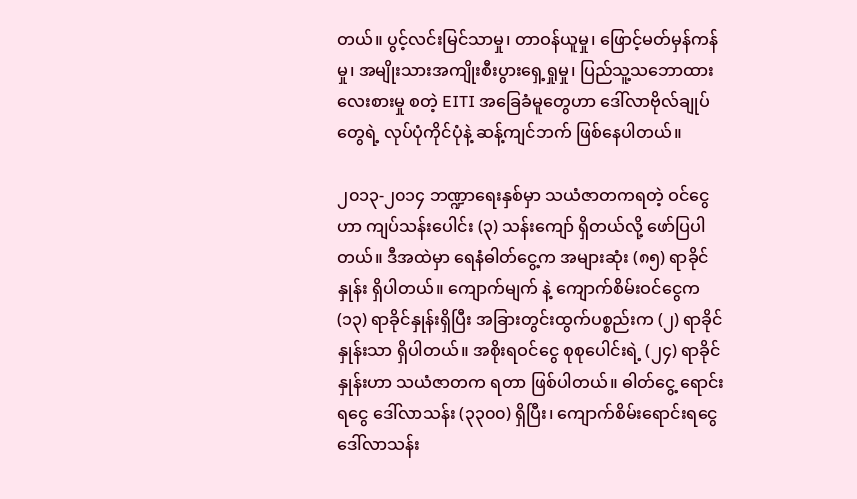တယ်။ ပွင့်လင်းမြင်သာမှု၊ တာဝန်ယူမှု၊ ဖြောင့်မတ်မှန်ကန်မှု၊ အမျိုးသားအကျိုးစီးပွားရှေ့ရှုမှု၊ ပြည်သူ့သဘောထားလေးစားမှု စတဲ့ EITI အခြေခံမူတွေဟာ ဒေါ်လာဗိုလ်ချုပ်တွေရဲ့ လုပ်ပုံကိုင်ပုံနဲ့ ဆန့်ကျင်ဘက် ဖြစ်နေပါတယ်။

၂၀၁၃-၂၀၁၄ ဘဏ္ဍာရေးနှစ်မှာ သယံဇာတကရတဲ့ ဝင်ငွေဟာ ကျပ်သန်းပေါင်း (၃) သန်းကျော် ရှိတယ်လို့ ဖော်ပြပါတယ်။ ဒီအထဲမှာ ရေနံဓါတ်ငွေ့က အများဆုံး (၈၅) ရာခိုင်နှုန်း ရှိပါတယ်။ ကျောက်မျက် နဲ့ ကျောက်စိမ်းဝင်ငွေက (၁၃) ရာခိုင်နှုန်းရှိပြီး အခြားတွင်းထွက်ပစ္စည်းက (၂) ရာခိုင်နှုန်းသာ ရှိပါတယ်။ အစိုးရဝင်ငွေ စုစုပေါင်းရဲ့ (၂၄) ရာခိုင်နှုန်းဟာ သယံဇာတက ရတာ ဖြစ်ပါတယ်။ ဓါတ်ငွေ့ ရောင်းရငွေ ဒေါ်လာသန်း (၃၃၀၀) ရှိပြီး၊ ကျောက်စိမ်းရောင်းရငွေ ဒေါ်လာသန်း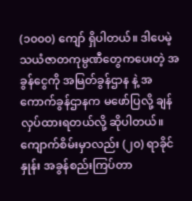(၁၀၀၀) ကျော် ရှိပါတယ်။ ဒါပေမဲ့ သယံဇာတကုမ္ပဏီတွေကပေးတဲ့ အခွန်ငွေကို အမြတ်ခွန်ဌာန နဲ့ အကောက်ခွန်ဌာနက မဖော်ပြလို့ ချန်လှပ်ထားရတယ်လို့ ဆိုပါတယ်။ ကျောက်စိမ်းမှာလည်း (၂၀) ရာခိုင်နှုန်း အခွန်စည်းကြပ်တာ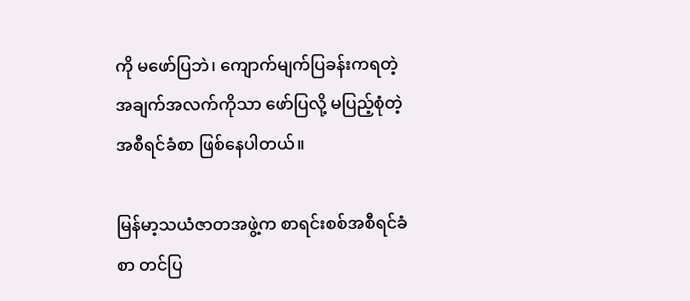ကို မဖော်ပြဘဲ၊ ကျောက်မျက်ပြခန်းကရတဲ့ အချက်အလက်ကိုသာ ဖော်ပြလို့ မပြည့်စုံတဲ့ အစီရင်ခံစာ ဖြစ်နေပါတယ်။

မြန်မာ့သယံဇာတအဖွဲ့က စာရင်းစစ်အစီရင်ခံစာ တင်ပြ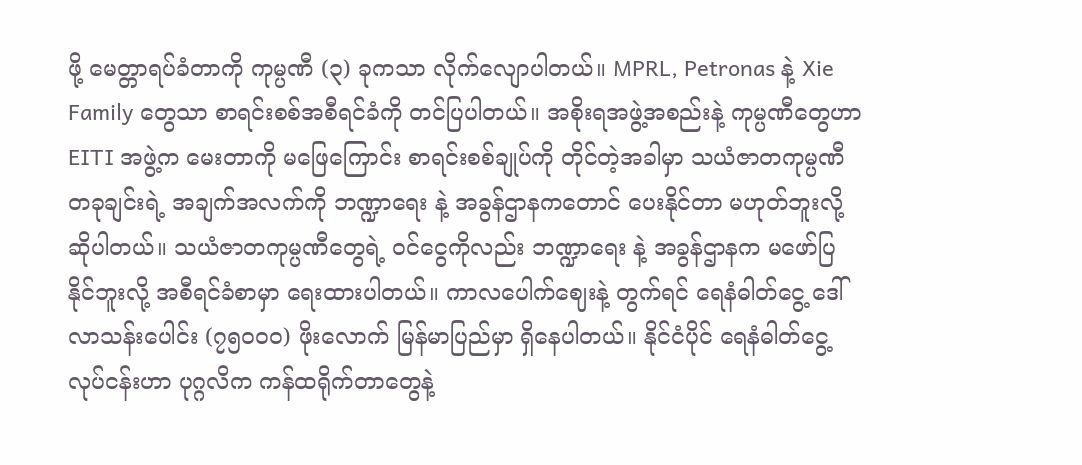ဖို့ မေတ္တာရပ်ခံတာကို ကုမ္ပဏီ (၃) ခုကသာ လိုက်လျောပါတယ်။ MPRL, Petronas နဲ့ Xie Family တွေသာ စာရင်းစစ်အစီရင်ခံကို တင်ပြပါတယ်။ အစိုးရအဖွဲ့အစည်းနဲ့ ကုမ္ပဏီတွေဟာ EITI အဖွဲ့က မေးတာကို မဖြေကြောင်း စာရင်းစစ်ချုပ်ကို တိုင်တဲ့အခါမှာ သယံဇာတကုမ္ပဏီတခုချင်းရဲ့ အချက်အလက်ကို ဘဏ္ဍာရေး နဲ့ အခွန်ဌာနကတောင် ပေးနိုင်တာ မဟုတ်ဘူးလို့ ဆိုပါတယ်။ သယံဇာတကုမ္ပဏီတွေရဲ့ ဝင်ငွေကိုလည်း ဘဏ္ဍာရေး နဲ့ အခွန်ဌာနက မဖော်ပြနိုင်ဘူးလို့ အစီရင်ခံစာမှာ ရေးထားပါတယ်။ ကာလပေါက်ဈေးနဲ့ တွက်ရင် ရေနံဓါတ်ငွေ့ ဒေါ်လာသန်းပေါင်း (၇၅၀၀၀) ဖိုးလောက် မြန်မာပြည်မှာ ရှိနေပါတယ်။ နိုင်ငံပိုင် ရေနံဓါတ်ငွေ့လုပ်ငန်းဟာ ပုဂ္ဂလိက ကန်ထရိုက်တာတွေနဲ့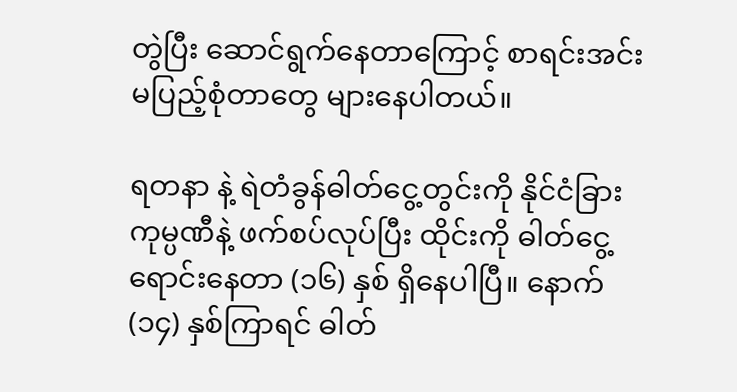တွဲပြီး ဆောင်ရွက်နေတာကြောင့် စာရင်းအင်း မပြည့်စုံတာတွေ များနေပါတယ်။

ရတနာ နဲ့ ရဲတံခွန်ဓါတ်ငွေ့တွင်းကို နိုင်ငံခြားကုမ္ပဏီနဲ့ ဖက်စပ်လုပ်ပြီး ထိုင်းကို ဓါတ်ငွေ့ရောင်းနေတာ (၁၆) နှစ် ရှိနေပါပြီ။ နောက် (၁၄) နှစ်ကြာရင် ဓါတ်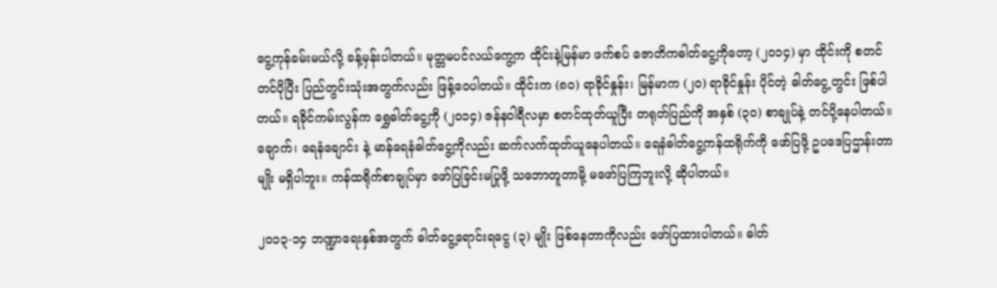ငွေ့ကုန်ခမ်းမယ်လို့ ခန့်မှန်းပါတယ်။ မုတ္တမပင်လယ်ကွေ့က ထိုင်းနဲ့မြန်မာ ဖက်စပ် ဇောတိကဓါတ်ငွေ့ကိုတော့ (၂၀၁၄) မှာ ထိုင်းကို စတင်တင်ပိုပြီး ပြည်တွင်းသုံးအတွက်လည်း ဖြန့်ဝေပါတယ်။ ထိုင်းက (၈၀) ရာခိုင်နှုန်း၊ မြန်မာက (၂၀) ရာခိုင်နှုန်း ပိုင်တဲ့ ဓါတ်ငွေ့တွင်း ဖြစ်ပါတယ်။ ရခိုင်ကမ်းလွန်က ရွှေဓါတ်ငွေ့ကို (၂၀၁၄) ဇန်နဝါရီလမှာ စတင်ထုတ်ယူပြီး တရုတ်ပြည်ကို အနှစ် (၃၀) စာချုပ်နဲ့ တင်ပို့နေပါတယ်။ ချောက်၊ ရေနံချောင်း နဲ့ မာန်ရေနံဓါတ်ငွေ့ကိုလည်း ဆက်လက်ထုတ်ယူနေပါတယ်။ ရေနံဓါတ်ငွေ့ကန်ထရိုက်ကို ဖော်ပြဖို့ ဥပဒေပြဌာန်းတာမျိုး မရှိပါဘူး။ ကန်ထရိုက်စာချုပ်မှာ ဖော်ပြခြင်းမပြုဖို့ သဘောတူတာမို့ မဖော်ပြကြဘူးလို့ ဆိုပါတယ်။

၂၀၁၃-၁၄ ဘဏ္ဍာရေးနှစ်အတွက် ဓါတ်ငွေ့ရောင်းရငွေ (၃) မျိုး ဖြစ်နေတာကိုလည်း ဖော်ပြထားပါတယ်။ ဓါတ်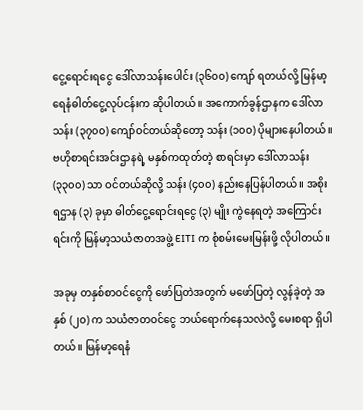ငွေ့ရောင်းရငွေ ဒေါ်လာသန်းပေါင်း (၃၆၀၀) ကျော် ရတယ်လို့ မြန်မာ့ရေနံဓါတ်ငွေ့လုပ်ငန်းက ဆိုပါတယ်။ အကောက်ခွန်ဌာနက ဒေါ်လာသန်း (၃၇၀၀) ကျော်ဝင်တယ်ဆိုတော့ သန်း (၁၀၀) ပိုများနေပါတယ်။ ဗဟိုစာရင်းအင်းဌာနရဲ့ မနှစ်ကထုတ်တဲ့ စာရင်းမှာ ဒေါ်လာသန်း (၃၃၀၀) သာ ဝင်တယ်ဆိုလို့ သန်း (၄၀၀) နည်းနေပြန်ပါတယ်။ အစိုးရဌာန (၃) ခုမှာ ဓါတ်ငွေ့ရောင်းရငွေ (၃) မျိုး ကွဲနေရတဲ့ အကြောင်းရင်းကို မြန်မာ့သယံဇာတအဖွဲ့ EITI က စုံစမ်းမေးမြန်းဖို့ လိုပါတယ်။

အခုမှ တနှစ်စာဝင်ငွေကို ဖော်ပြတဲအတွက် မဖော်ပြတဲ့ လွန်ခဲ့တဲ့ အနှစ် (၂၀) က သယံဇာတဝင်ငွေ ဘယ်ရောက်နေသလဲလို့ မေးစရာ ရှိပါတယ်။ မြန်မာ့ရေနံ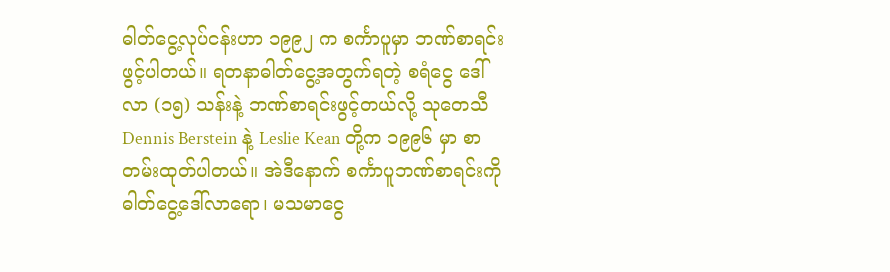ဓါတ်ငွေ့လုပ်ငန်းဟာ ၁၉၉၂ က စင်္ကာပူမှာ ဘဏ်စာရင်း ဖွင့်ပါတယ်။ ရတနာဓါတ်ငွေ့အတွက်ရတဲ့ စရံငွေ ဒေါ်လာ (၁၅) သန်းနဲ့ ဘဏ်စာရင်းဖွင့်တယ်လို့ သုတေသီ Dennis Berstein နဲ့ Leslie Kean တို့က ၁၉၉၆ မှာ စာတမ်းထုတ်ပါတယ်။ အဲဒီနောက် စင်္ကာပူဘဏ်စာရင်းကို ဓါတ်ငွေ့ဒေါ်လာရော၊ မသမာငွေ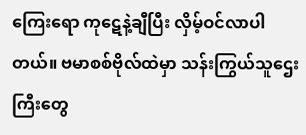ကြေးရော ကုဋေနဲ့ချီပြီး လှိမ့်ဝင်လာပါတယ်။ ဗမာစစ်ဗိုလ်ထဲမှာ သန်းကြွယ်သူဌေးကြီးတွေ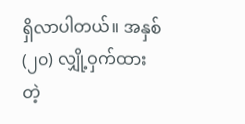ရှိလာပါတယ်။ အနှစ် (၂၀) လျှို့ဝှက်ထားတဲ့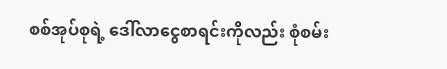စစ်အုပ်စုရဲ့ ဒေါ်လာငွေစာရင်းကိုလည်း စုံစမ်း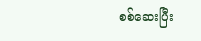စစ်ဆေးပြီး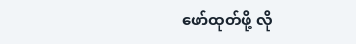ဖော်ထုတ်ဖို့ လို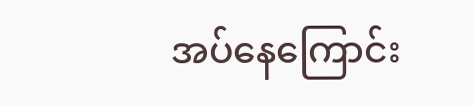အပ်နေကြောင်း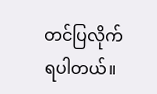တင်ပြလိုက်ရပါတယ်။